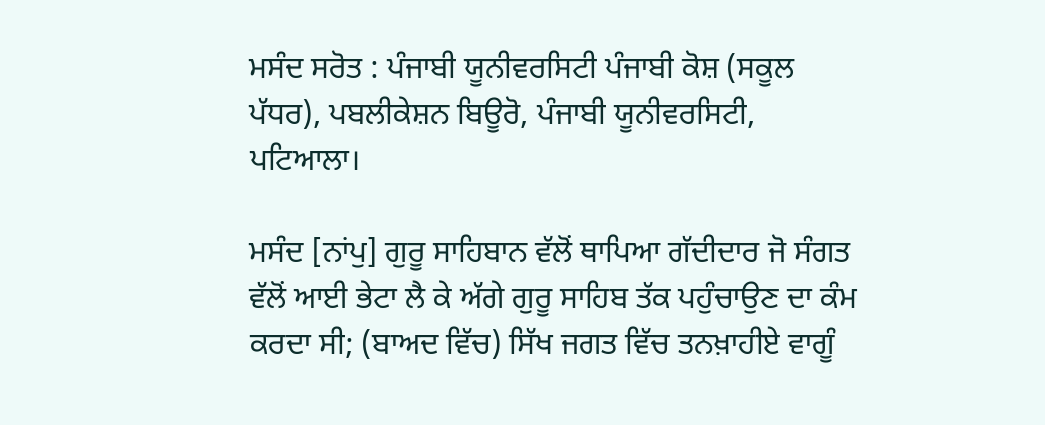ਮਸੰਦ ਸਰੋਤ : ਪੰਜਾਬੀ ਯੂਨੀਵਰਸਿਟੀ ਪੰਜਾਬੀ ਕੋਸ਼ (ਸਕੂਲ ਪੱਧਰ), ਪਬਲੀਕੇਸ਼ਨ ਬਿਊਰੋ, ਪੰਜਾਬੀ ਯੂਨੀਵਰਸਿਟੀ, ਪਟਿਆਲਾ।

ਮਸੰਦ [ਨਾਂਪੁ] ਗੁਰੂ ਸਾਹਿਬਾਨ ਵੱਲੋਂ ਥਾਪਿਆ ਗੱਦੀਦਾਰ ਜੋ ਸੰਗਤ ਵੱਲੋਂ ਆਈ ਭੇਟਾ ਲੈ ਕੇ ਅੱਗੇ ਗੁਰੂ ਸਾਹਿਬ ਤੱਕ ਪਹੁੰਚਾਉਣ ਦਾ ਕੰਮ ਕਰਦਾ ਸੀ; (ਬਾਅਦ ਵਿੱਚ) ਸਿੱਖ ਜਗਤ ਵਿੱਚ ਤਨਖ਼ਾਹੀਏ ਵਾਗੂੰ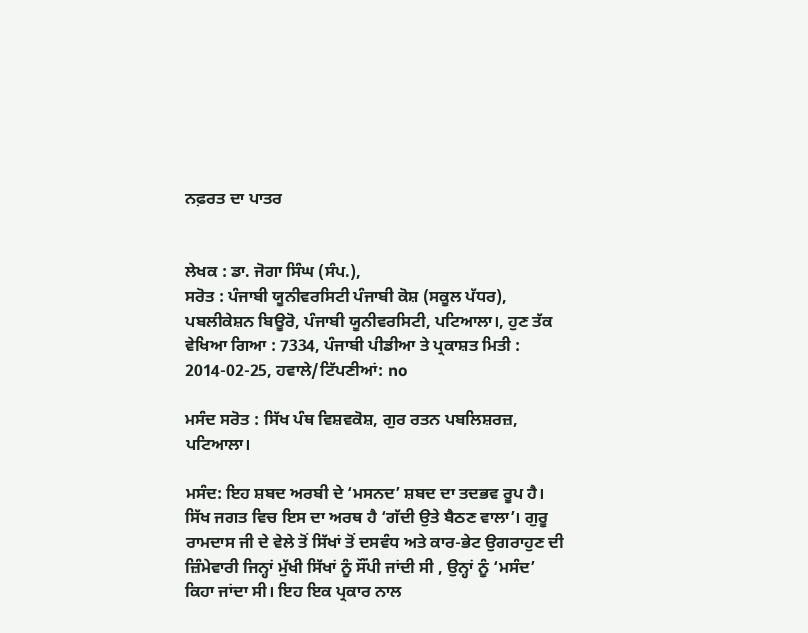ਨਫ਼ਰਤ ਦਾ ਪਾਤਰ


ਲੇਖਕ : ਡਾ. ਜੋਗਾ ਸਿੰਘ (ਸੰਪ.),
ਸਰੋਤ : ਪੰਜਾਬੀ ਯੂਨੀਵਰਸਿਟੀ ਪੰਜਾਬੀ ਕੋਸ਼ (ਸਕੂਲ ਪੱਧਰ), ਪਬਲੀਕੇਸ਼ਨ ਬਿਊਰੋ, ਪੰਜਾਬੀ ਯੂਨੀਵਰਸਿਟੀ, ਪਟਿਆਲਾ।, ਹੁਣ ਤੱਕ ਵੇਖਿਆ ਗਿਆ : 7334, ਪੰਜਾਬੀ ਪੀਡੀਆ ਤੇ ਪ੍ਰਕਾਸ਼ਤ ਮਿਤੀ : 2014-02-25, ਹਵਾਲੇ/ਟਿੱਪਣੀਆਂ: no

ਮਸੰਦ ਸਰੋਤ : ਸਿੱਖ ਪੰਥ ਵਿਸ਼ਵਕੋਸ਼, ਗੁਰ ਰਤਨ ਪਬਲਿਸ਼ਰਜ਼, ਪਟਿਆਲਾ।

ਮਸੰਦ: ਇਹ ਸ਼ਬਦ ਅਰਬੀ ਦੇ ‘ਮਸਨਦ’ ਸ਼ਬਦ ਦਾ ਤਦਭਵ ਰੂਪ ਹੈ। ਸਿੱਖ ਜਗਤ ਵਿਚ ਇਸ ਦਾ ਅਰਥ ਹੈ ‘ਗੱਦੀ ਉਤੇ ਬੈਠਣ ਵਾਲਾ’। ਗੁਰੂ ਰਾਮਦਾਸ ਜੀ ਦੇ ਵੇਲੇ ਤੋਂ ਸਿੱਖਾਂ ਤੋਂ ਦਸਵੰਧ ਅਤੇ ਕਾਰ-ਭੇਟ ਉਗਰਾਹੁਣ ਦੀ ਜ਼ਿੰਮੇਵਾਰੀ ਜਿਨ੍ਹਾਂ ਮੁੱਖੀ ਸਿੱਖਾਂ ਨੂੰ ਸੌਂਪੀ ਜਾਂਦੀ ਸੀ , ਉਨ੍ਹਾਂ ਨੂੰ ‘ਮਸੰਦ’ ਕਿਹਾ ਜਾਂਦਾ ਸੀ। ਇਹ ਇਕ ਪ੍ਰਕਾਰ ਨਾਲ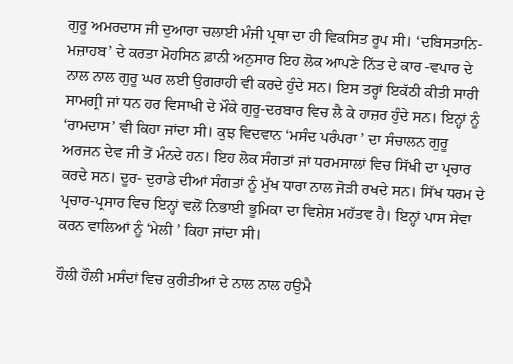ਗੁਰੂ ਅਮਰਦਾਸ ਜੀ ਦੁਆਰਾ ਚਲਾਈ ਮੰਜੀ ਪ੍ਰਥਾ ਦਾ ਹੀ ਵਿਕਸਿਤ ਰੂਪ ਸੀ। ‘ਦਬਿਸਤਾਨਿ-ਮਜ਼ਾਹਬ’ ਦੇ ਕਰਤਾ ਮੋਹਸਿਨ ਫ਼ਾਨੀ ਅਨੁਸਾਰ ਇਹ ਲੋਕ ਆਪਣੇ ਨਿੱਤ ਦੇ ਕਾਰ -ਵਪਾਰ ਦੇ ਨਾਲ ਨਾਲ ਗੁਰੂ ਘਰ ਲਈ ਉਗਰਾਹੀ ਵੀ ਕਰਦੇ ਹੁੰਦੇ ਸਨ। ਇਸ ਤਰ੍ਹਾਂ ਇਕੱਠੀ ਕੀਤੀ ਸਾਰੀ ਸਾਮਗ੍ਰੀ ਜਾਂ ਧਨ ਹਰ ਵਿਸਾਖੀ ਦੇ ਮੌਕੇ ਗੁਰੂ-ਦਰਬਾਰ ਵਿਚ ਲੈ ਕੇ ਹਾਜ਼ਰ ਹੁੰਦੇ ਸਨ। ਇਨ੍ਹਾਂ ਨੂੰ ‘ਰਾਮਦਾਸ’ ਵੀ ਕਿਹਾ ਜਾਂਦਾ ਸੀ। ਕੁਝ ਵਿਦਵਾਨ ‘ਮਸੰਦ ਪਰੰਪਰਾ ’ ਦਾ ਸੰਚਾਲਨ ਗੁਰੂ ਅਰਜਨ ਦੇਵ ਜੀ ਤੋਂ ਮੰਨਦੇ ਹਨ। ਇਹ ਲੋਕ ਸੰਗਤਾਂ ਜਾਂ ਧਰਮਸਾਲਾਂ ਵਿਚ ਸਿੱਖੀ ਦਾ ਪ੍ਰਚਾਰ ਕਰਦੇ ਸਨ। ਦੂਰ- ਦੁਰਾਡੇ ਦੀਆਂ ਸੰਗਤਾਂ ਨੂੰ ਮੁੱਖ ਧਾਰਾ ਨਾਲ ਜੋੜੀ ਰਖਦੇ ਸਨ। ਸਿੱਖ ਧਰਮ ਦੇ ਪ੍ਰਚਾਰ-ਪ੍ਰਸਾਰ ਵਿਚ ਇਨ੍ਹਾਂ ਵਲੋਂ ਨਿਭਾਈ ਭੂਮਿਕਾ ਦਾ ਵਿਸ਼ੇਸ਼ ਮਹੱਤਵ ਹੈ। ਇਨ੍ਹਾਂ ਪਾਸ ਸੇਵਾ ਕਰਨ ਵਾਲਿਆਂ ਨੂੰ ‘ਮੇਲੀ ’ ਕਿਹਾ ਜਾਂਦਾ ਸੀ।

ਹੌਲੀ ਹੌਲੀ ਮਸੰਦਾਂ ਵਿਚ ਕੁਰੀਤੀਆਂ ਦੇ ਨਾਲ ਨਾਲ ਹਉਮੈ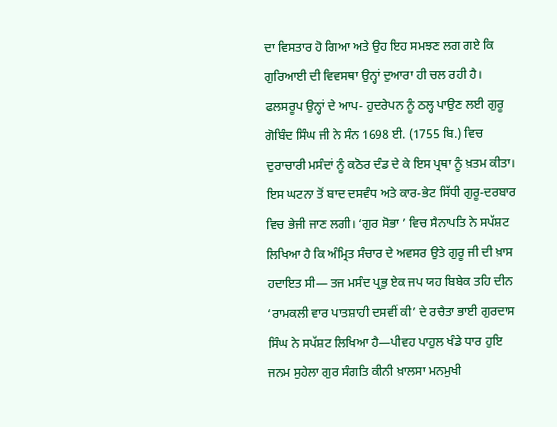ਦਾ ਵਿਸਤਾਰ ਹੋ ਗਿਆ ਅਤੇ ਉਹ ਇਹ ਸਮਝਣ ਲਗ ਗਏ ਕਿ ਗੁਰਿਆਈ ਦੀ ਵਿਵਸਥਾ ਉਨ੍ਹਾਂ ਦੁਆਰਾ ਹੀ ਚਲ ਰਹੀ ਹੈ। ਫਲਸਰੂਪ ਉਨ੍ਹਾਂ ਦੇ ਆਪ- ਹੁਦਰੇਪਨ ਨੂੰ ਠਲ੍ਹ ਪਾਉਣ ਲਈ ਗੁਰੂ ਗੋਬਿੰਦ ਸਿੰਘ ਜੀ ਨੇ ਸੰਨ 1698 ਈ. (1755 ਬਿ.) ਵਿਚ ਦੁਰਾਚਾਰੀ ਮਸੰਦਾਂ ਨੂੰ ਕਠੋਰ ਦੰਡ ਦੇ ਕੇ ਇਸ ਪ੍ਰਥਾ ਨੂੰ ਖ਼ਤਮ ਕੀਤਾ। ਇਸ ਘਟਨਾ ਤੋਂ ਬਾਦ ਦਸਵੰਧ ਅਤੇ ਕਾਰ-ਭੇਟ ਸਿੱਧੀ ਗੁਰੂ-ਦਰਬਾਰ ਵਿਚ ਭੇਜੀ ਜਾਣ ਲਗੀ। ‘ਗੁਰ ਸੋਭਾ ’ ਵਿਚ ਸੈਨਾਪਤਿ ਨੇ ਸਪੱਸ਼ਟ ਲਿਖਿਆ ਹੈ ਕਿ ਅੰਮ੍ਰਿਤ ਸੰਚਾਰ ਦੇ ਅਵਸਰ ਉਤੇ ਗੁਰੂ ਜੀ ਦੀ ਖ਼ਾਸ ਹਦਾਇਤ ਸੀ— ਤਜ ਮਸੰਦ ਪ੍ਰਭੁ ਏਕ ਜਪ ਯਹ ਬਿਬੇਕ ਤਹਿ ਦੀਨ ‘ਰਾਮਕਲੀ ਵਾਰ ਪਾਤਸ਼ਾਹੀ ਦਸਵੀਂ ਕੀ’ ਦੇ ਰਚੈਤਾ ਭਾਈ ਗੁਰਦਾਸ ਸਿੰਘ ਨੇ ਸਪੱਸ਼ਟ ਲਿਖਿਆ ਹੈ—ਪੀਵਹ ਪਾਹੁਲ ਖੰਡੇ ਧਾਰ ਹੁਇ ਜਨਮ ਸੁਹੇਲਾ ਗੁਰ ਸੰਗਤਿ ਕੀਨੀ ਖ਼ਾਲਸਾ ਮਨਮੁਖੀ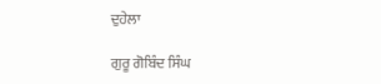ਦੁਹੇਲਾ

ਗੁਰੂ ਗੋਬਿੰਦ ਸਿੰਘ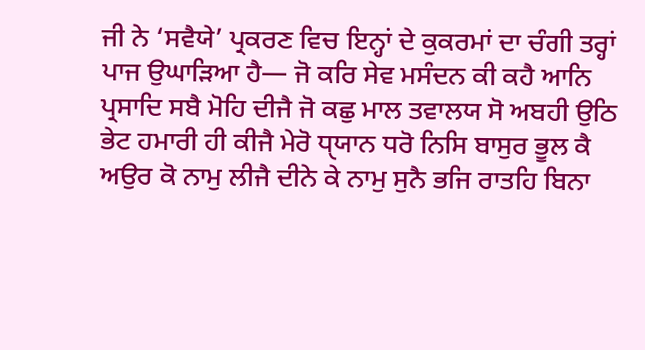ਜੀ ਨੇ ‘ਸਵੈਯੇ’ ਪ੍ਰਕਰਣ ਵਿਚ ਇਨ੍ਹਾਂ ਦੇ ਕੁਕਰਮਾਂ ਦਾ ਚੰਗੀ ਤਰ੍ਹਾਂ ਪਾਜ ਉਘਾੜਿਆ ਹੈ— ਜੋ ਕਰਿ ਸੇਵ ਮਸੰਦਨ ਕੀ ਕਹੈ ਆਨਿ ਪ੍ਰਸਾਦਿ ਸਬੈ ਮੋਹਿ ਦੀਜੈ ਜੋ ਕਛੁ ਮਾਲ ਤਵਾਲਯ ਸੋ ਅਬਹੀ ਉਠਿ ਭੇਟ ਹਮਾਰੀ ਹੀ ਕੀਜੈ ਮੇਰੋ ਧੑਯਾਨ ਧਰੋ ਨਿਸਿ ਬਾਸੁਰ ਭੂਲ ਕੈ ਅਉਰ ਕੋ ਨਾਮੁ ਲੀਜੈ ਦੀਨੇ ਕੇ ਨਾਮੁ ਸੁਨੈ ਭਜਿ ਰਾਤਹਿ ਬਿਨਾ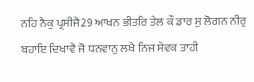ਨਹਿ ਨੈਕੁ ਪ੍ਰਸੀਜੈ29 ਆਖਨ ਭੀਤਰਿ ਤੇਲ ਕੌ ਡਾਰ ਸੁ ਲੋਗਨ ਨੀਰੁ ਬਹਾਇ ਦਿਖਾਵੈ ਜੋ ਧਨਵਾਨੁ ਲਖੈ ਨਿਜ ਸੇਵਕ ਤਾਹੀ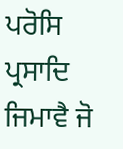ਪਰੋਸਿ ਪ੍ਰਸਾਦਿ ਜਿਮਾਵੈ ਜੋ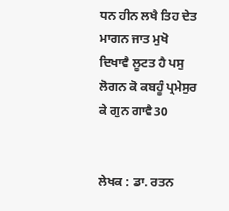ਧਨ ਹੀਨ ਲਖੈ ਤਿਹ ਦੇਤ ਮਾਗਨ ਜਾਤ ਮੁਖੋ ਦਿਖਾਵੈ ਲੂਟਤ ਹੈ ਪਸੁ ਲੋਗਨ ਕੋ ਕਬਹੂੰ ਪ੍ਰਮੇਸੁਰ ਕੇ ਗੁਨ ਗਾਵੈ30


ਲੇਖਕ : ਡਾ. ਰਤਨ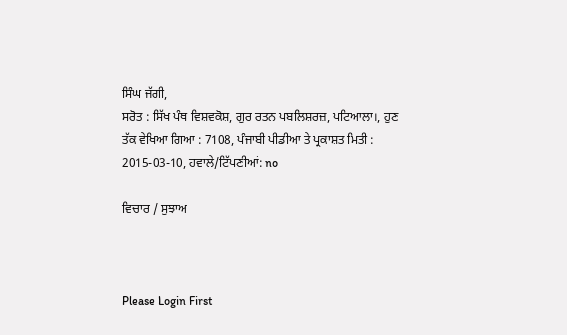ਸਿੰਘ ਜੱਗੀ,
ਸਰੋਤ : ਸਿੱਖ ਪੰਥ ਵਿਸ਼ਵਕੋਸ਼, ਗੁਰ ਰਤਨ ਪਬਲਿਸ਼ਰਜ਼, ਪਟਿਆਲਾ।, ਹੁਣ ਤੱਕ ਵੇਖਿਆ ਗਿਆ : 7108, ਪੰਜਾਬੀ ਪੀਡੀਆ ਤੇ ਪ੍ਰਕਾਸ਼ਤ ਮਿਤੀ : 2015-03-10, ਹਵਾਲੇ/ਟਿੱਪਣੀਆਂ: no

ਵਿਚਾਰ / ਸੁਝਾਅ



Please Login First